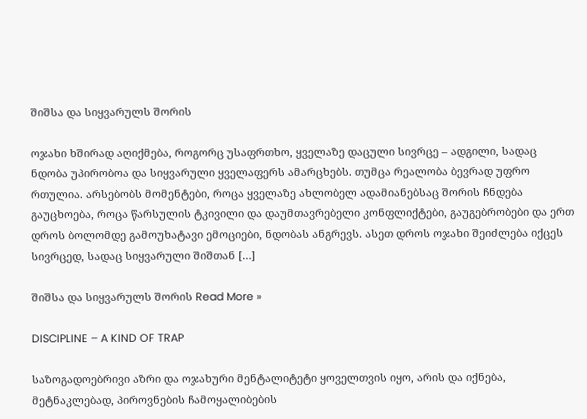შიშსა და სიყვარულს შორის

ოჯახი ხშირად აღიქმება, როგორც უსაფრთხო, ყველაზე დაცული სივრცე – ადგილი, სადაც ნდობა უპირობოა და სიყვარული ყველაფერს ამარცხებს. თუმცა რეალობა ბევრად უფრო რთულია. არსებობს მომენტები, როცა ყველაზე ახლობელ ადამიანებსაც შორის ჩნდება გაუცხოება, როცა წარსულის ტკივილი და დაუმთავრებელი კონფლიქტები, გაუგებრობები და ერთ დროს ბოლომდე გამოუხატავი ემოციები, ნდობას ანგრევს. ასეთ დროს ოჯახი შეიძლება იქცეს სივრცედ, სადაც სიყვარული შიშთან […]

შიშსა და სიყვარულს შორის Read More »

DISCIPLINE – A KIND OF TRAP

საზოგადოებრივი აზრი და ოჯახური მენტალიტეტი ყოველთვის იყო, არის და იქნება, მეტნაკლებად, პიროვნების ჩამოყალიბების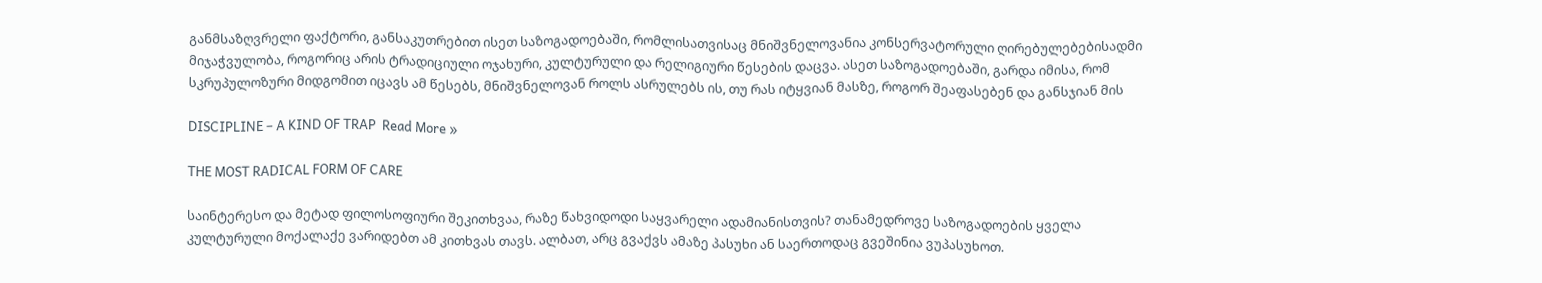განმსაზღვრელი ფაქტორი, განსაკუთრებით ისეთ საზოგადოებაში, რომლისათვისაც მნიშვნელოვანია კონსერვატორული ღირებულებებისადმი მიჯაჭვულობა, როგორიც არის ტრადიციული ოჯახური, კულტურული და რელიგიური წესების დაცვა. ასეთ საზოგადოებაში, გარდა იმისა, რომ სკრუპულოზური მიდგომით იცავს ამ წესებს, მნიშვნელოვან როლს ასრულებს ის, თუ რას იტყვიან მასზე, როგორ შეაფასებენ და განსჯიან მის

DISCIPLINE – A KIND OF TRAP  Read More »

THE MOST RADICAL FORM OF CARE

საინტერესო და მეტად ფილოსოფიური შეკითხვაა, რაზე წახვიდოდი საყვარელი ადამიანისთვის? თანამედროვე საზოგადოების ყველა კულტურული მოქალაქე ვარიდებთ ამ კითხვას თავს. ალბათ, არც გვაქვს ამაზე პასუხი ან საერთოდაც გვეშინია ვუპასუხოთ.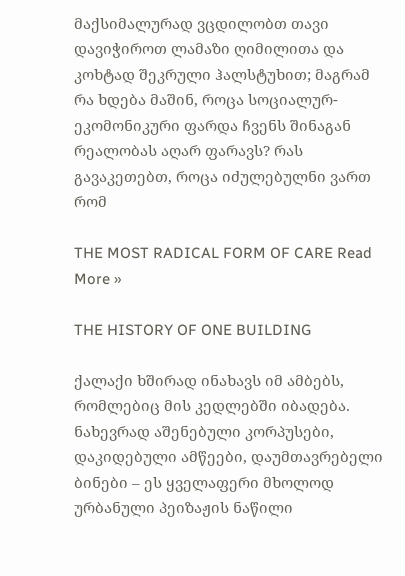მაქსიმალურად ვცდილობთ თავი დავიჭიროთ ლამაზი ღიმილითა და კოხტად შეკრული ჰალსტუხით; მაგრამ რა ხდება მაშინ, როცა სოციალურ-ეკომონიკური ფარდა ჩვენს შინაგან რეალობას აღარ ფარავს? რას გავაკეთებთ, როცა იძულებულნი ვართ რომ

THE MOST RADICAL FORM OF CARE Read More »

THE HISTORY OF ONE BUILDING

ქალაქი ხშირად ინახავს იმ ამბებს, რომლებიც მის კედლებში იბადება. ნახევრად აშენებული კორპუსები, დაკიდებული ამწეები, დაუმთავრებელი ბინები – ეს ყველაფერი მხოლოდ ურბანული პეიზაჟის ნაწილი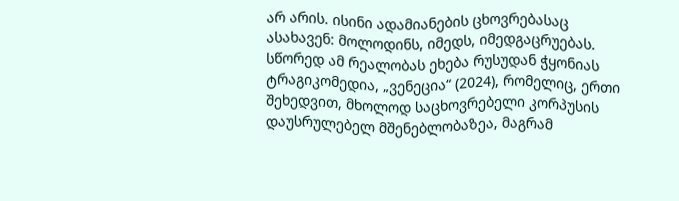არ არის. ისინი ადამიანების ცხოვრებასაც ასახავენ: მოლოდინს, იმედს, იმედგაცრუებას. სწორედ ამ რეალობას ეხება რუსუდან ჭყონიას ტრაგიკომედია, „ვენეცია“ (2024), რომელიც, ერთი შეხედვით, მხოლოდ საცხოვრებელი კორპუსის დაუსრულებელ მშენებლობაზეა, მაგრამ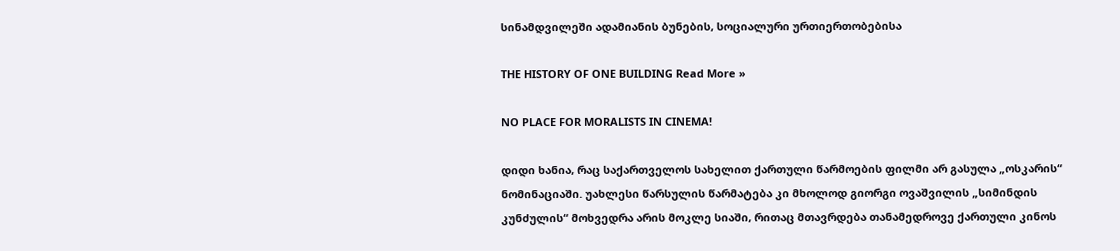სინამდვილეში ადამიანის ბუნების, სოციალური ურთიერთობებისა

THE HISTORY OF ONE BUILDING Read More »

NO PLACE FOR MORALISTS IN CINEMA!

დიდი ხანია, რაც საქართველოს სახელით ქართული წარმოების ფილმი არ გასულა „ოსკარის“ ნომინაციაში. უახლესი წარსულის წარმატება კი მხოლოდ გიორგი ოვაშვილის „სიმინდის კუნძულის“ მოხვედრა არის მოკლე სიაში, რითაც მთავრდება თანამედროვე ქართული კინოს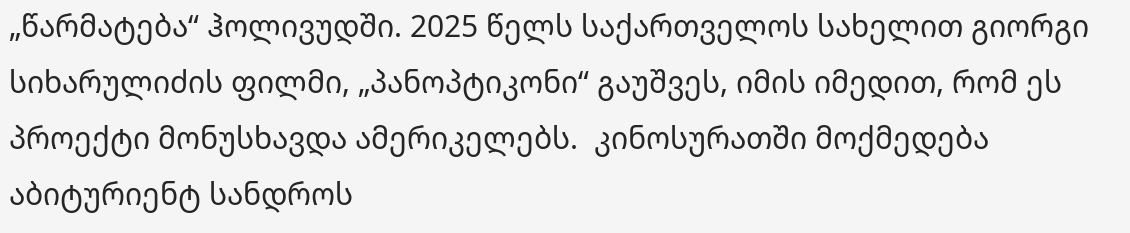„წარმატება“ ჰოლივუდში. 2025 წელს საქართველოს სახელით გიორგი სიხარულიძის ფილმი, „პანოპტიკონი“ გაუშვეს, იმის იმედით, რომ ეს პროექტი მონუსხავდა ამერიკელებს.  კინოსურათში მოქმედება აბიტურიენტ სანდროს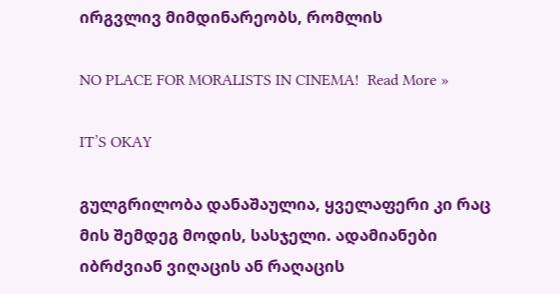ირგვლივ მიმდინარეობს, რომლის

NO PLACE FOR MORALISTS IN CINEMA!  Read More »

IT’S OKAY

გულგრილობა დანაშაულია, ყველაფერი კი რაც მის შემდეგ მოდის, სასჯელი. ადამიანები იბრძვიან ვიღაცის ან რაღაცის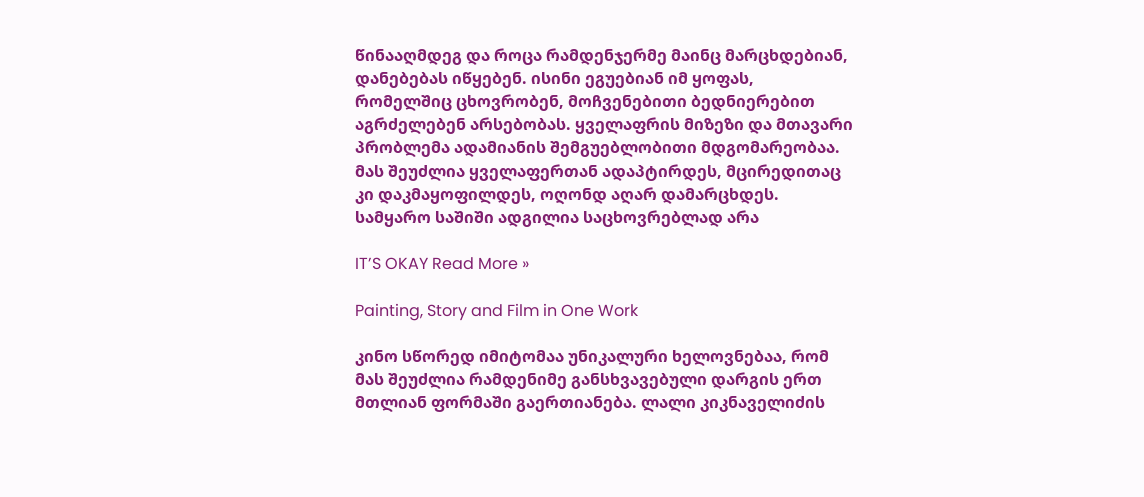წინააღმდეგ და როცა რამდენჯერმე მაინც მარცხდებიან, დანებებას იწყებენ. ისინი ეგუებიან იმ ყოფას, რომელშიც ცხოვრობენ, მოჩვენებითი ბედნიერებით აგრძელებენ არსებობას. ყველაფრის მიზეზი და მთავარი პრობლემა ადამიანის შემგუებლობითი მდგომარეობაა. მას შეუძლია ყველაფერთან ადაპტირდეს, მცირედითაც კი დაკმაყოფილდეს, ოღონდ აღარ დამარცხდეს. სამყარო საშიში ადგილია საცხოვრებლად არა

IT’S OKAY Read More »

Painting, Story and Film in One Work

კინო სწორედ იმიტომაა უნიკალური ხელოვნებაა, რომ მას შეუძლია რამდენიმე განსხვავებული დარგის ერთ მთლიან ფორმაში გაერთიანება. ლალი კიკნაველიძის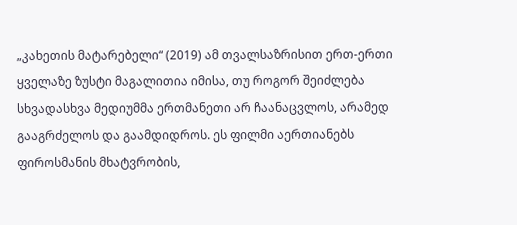„კახეთის მატარებელი“ (2019) ამ თვალსაზრისით ერთ-ერთი ყველაზე ზუსტი მაგალითია იმისა, თუ როგორ შეიძლება სხვადასხვა მედიუმმა ერთმანეთი არ ჩაანაცვლოს, არამედ გააგრძელოს და გაამდიდროს. ეს ფილმი აერთიანებს ფიროსმანის მხატვრობის,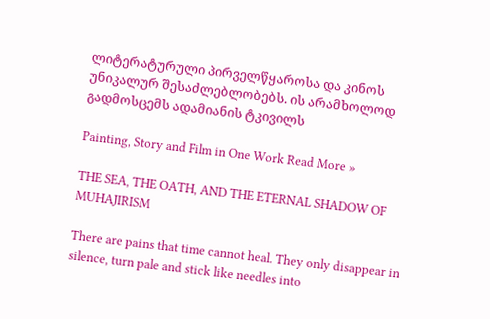ლიტერატურული პირველწყაროსა და კინოს უნიკალურ შესაძლებლობებს. ის არამხოლოდ გადმოსცემს ადამიანის ტკივილს

Painting, Story and Film in One Work Read More »

THE SEA, THE OATH, AND THE ETERNAL SHADOW OF MUHAJIRISM

There are pains that time cannot heal. They only disappear in silence, turn pale and stick like needles into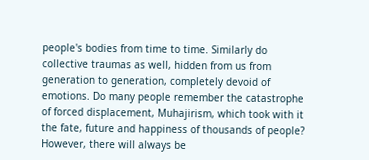people's bodies from time to time. Similarly do collective traumas as well, hidden from us from generation to generation, completely devoid of emotions. Do many people remember the catastrophe of forced displacement, Muhajirism, which took with it the fate, future and happiness of thousands of people? However, there will always be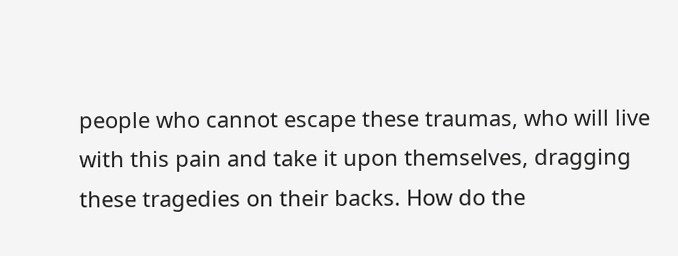people who cannot escape these traumas, who will live with this pain and take it upon themselves, dragging these tragedies on their backs. How do the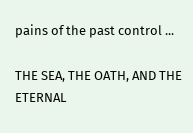pains of the past control ...

THE SEA, THE OATH, AND THE ETERNAL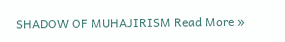SHADOW OF MUHAJIRISM Read More »